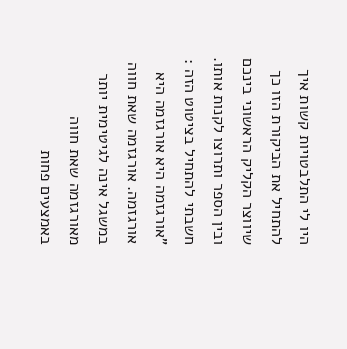היו לי התלבטויות קשות איך להתחיל את הביקורת הזו כך שיווצר הקליק הראשוני בינכם ובין הספר ותרוצו לקנות אותו. חשבתי להתחיל בציטוט הזה : "אורגזמה היא אורגזמה היא אורגזמה. אורגזמה שאת חווה במשגל אינה לגיטימית יותר מאורגזמה שאת חווה באמצעים פחות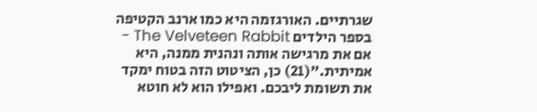שגרתיים. האורגזמה היא כמו ארנב הקטיפה בספר הילדים The Velveteen Rabbit - אם את מרגישה אותה ונהנית ממנה, היא אמיתית."(21) כן, הציטוט הזה בטוח ימקד את תשומת ליבכם. ואפילו הוא לא חוטא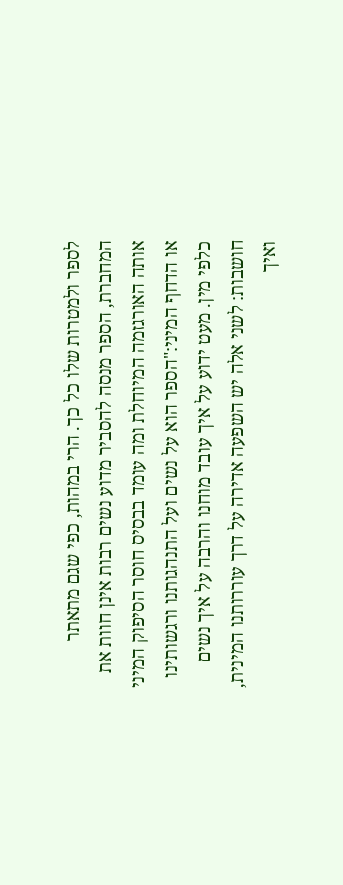לספר ולמטרות שלו כל כך. הרי במהות, כפי שגם מתאתר המחברת, הספר מנסה להסביר מדוע נשים רבות אינן חוות את אותה האורגזמה המיוחלת ומה עומד בבסיס חוסר הסיפוק המיני או הדחף המיני:"הספר הוא על נשים ועל התנהגותנו ורגשותינו כלפי מין. מעט ידוע על איך עובד מוחנו והרבה על איך נשים חושבות: לשני אלה יש השפעה אדירה על דרך עוררותנו המינית, ואיך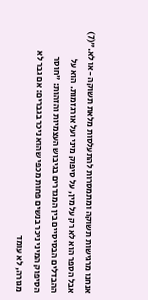אנחנו מרגישות תשוקה ומתמסרות להתעלסות מלאת תשוקה -או לא."(7) אבל הספר הוא לא רק על מין, על סיפוק מיני ועל אורגזמות. הוא על ההבדלים הבסיסיים בין המגדרים בגיבוש העצמיות והזהות: "חוסר הסיפוק המיני ניכר בנשים פחות מכפי שהוא ניכר בגברים: אם גבר לא מגורה, לא עומד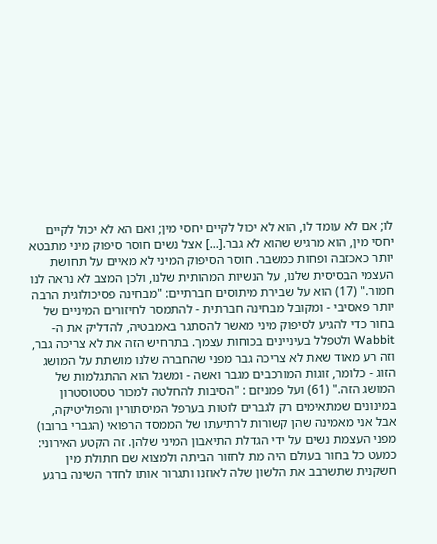לו; אם לא עומד לו, הוא לא יכול לקיים יחסי מין; ואם הא לא יכול לקיים יחסי מין, הוא מרגיש שהוא לא גבר.[...] אצל נשים חוסר סיפוק מיני מתבטא יותר כאכזבה ופחות כמשבר. חוסר הסיפוק המיני לא מאיים על תחושת העצמי הבסיסית שלנו, על הנשיות המהותית שלנו, ולכן המצב לא נראה לנו חמור." (17) הוא על שבירת מיתוסים חברתיים: "מבחינה פסיכולוגית הרבה יותר פאסיבי - ומקובל מבחינה חברתית - להתמסר לחיזורים המיניים של בחור כדי להגיע לסיפוק מיני מאשר להסתגר באמבטיה, להדליק את ה- Wabbit ולטפלל בעיניינים בכוחות עצמך. בתרחיש הזה את לא צריכה גבר, וזה רע מאוד שאת לא צריכה גבר מפני שהחברה שלנו מושתת על המושג הזוג - כלומר, זוגות המורכבים מגבר ואשה - ומשגל הוא ההתגלמות של המושג הזה." (61) ועל פמניזם : "הסיבות להחלטה למכור טסטוסטרון במינונים שמתאימים רק לגברים לוטות בערפל המיסתורין והפוליטיקה, אבל אני מאמינה שהן קשורות לרתיעתו של הממסד הרפואי (הגברי ברובו) מפני העצמת נשים על ידי הגדלת התיאבון המיני שלהן. זה הקטע האירוני: כמעט כל בחור בעולם היה מת לחזור הביתה ולמצוא שם חתולת מין חשקנית שתשרבב את הלשון שלה לאוזנו ותגרור אותו לחדר השינה ברגע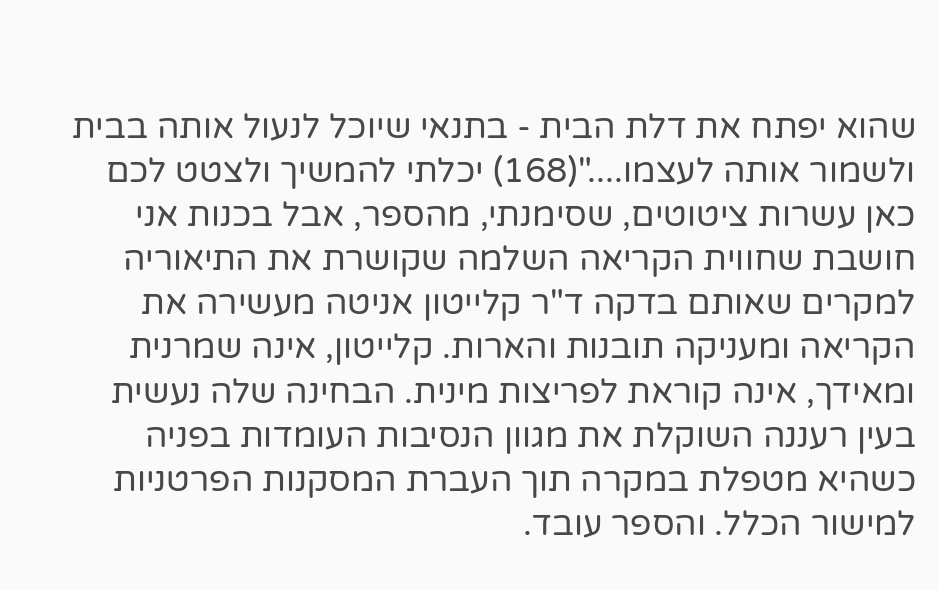שהוא יפתח את דלת הבית - בתנאי שיוכל לנעול אותה בבית ולשמור אותה לעצמו...."(168) יכלתי להמשיך ולצטט לכם כאן עשרות ציטוטים, שסימנתי, מהספר, אבל בכנות אני חושבת שחווית הקריאה השלמה שקושרת את התיאוריה למקרים שאותם בדקה ד"ר קלייטון אניטה מעשירה את הקריאה ומעניקה תובנות והארות. קלייטון, אינה שמרנית ומאידך, אינה קוראת לפריצות מינית. הבחינה שלה נעשית בעין רעננה השוקלת את מגוון הנסיבות העומדות בפניה כשהיא מטפלת במקרה תוך העברת המסקנות הפרטניות למישור הכלל. והספר עובד.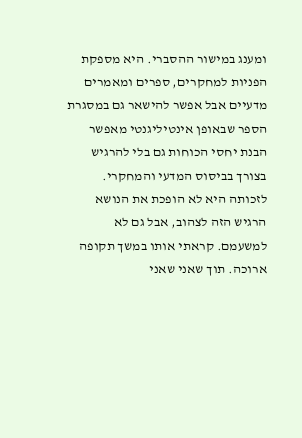ומענג במישור ההסברי. היא מספקת הפניות למחקרים, ספרים ומאמרים מדעיים אבל אפשר להישאר גם במסגרת הספר שבאופן אינטיליגנטי מאפשר הבנת יחסי הכוחות גם בלי להרגיש בצורך בביסוס המדעי והמחקרי. לזכותה היא לא הופכת את הנושא הרגיש הזה לצהוב, אבל גם לא למשעמם. קראתי אותו במשך תקופה ארוכה. תוך שאני שאני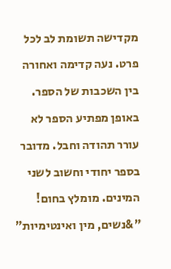מקדישה תשומת לב לכל פרט. נעה קדימה ואחורה בין השכבות של הספר. באופן מפתיע הספר לא עורר תהודה וחבל. מדובר בספר יחודי וחשוב לשני המינים. מומלץ בחום! "&נשים, מין ואינטימיות"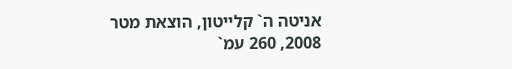אניטה ה` קלייטון, הוצאת מטר 2008, 260 עמ`